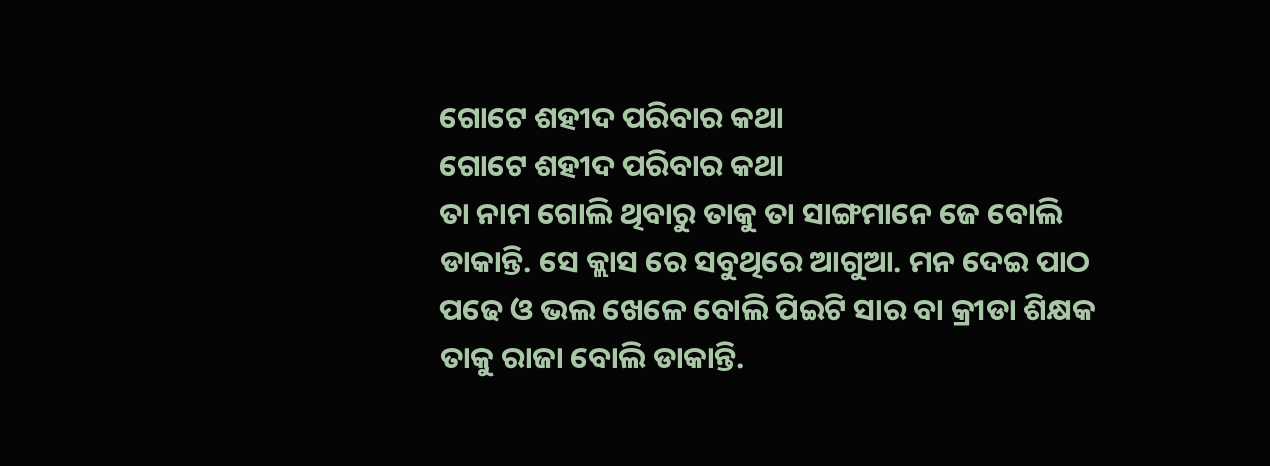ଗୋଟେ ଶହୀଦ ପରିବାର କଥା
ଗୋଟେ ଶହୀଦ ପରିବାର କଥା
ତା ନାମ ଗୋଲି ଥିବାରୁ ତାକୁ ତା ସାଙ୍ଗମାନେ ଜେ ବୋଲି ଡାକାନ୍ତି. ସେ କ୍ଲାସ ରେ ସବୁଥିରେ ଆଗୁଆ. ମନ ଦେଇ ପାଠ ପଢେ ଓ ଭଲ ଖେଳେ ବୋଲି ପିଇଟି ସାର ବା କ୍ରୀଡା ଶିକ୍ଷକ ତାକୁ ରାଜା ବୋଲି ଡାକାନ୍ତି.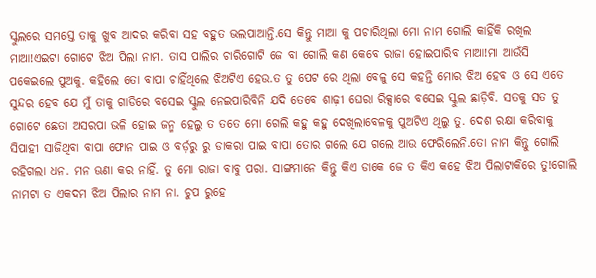ସ୍କୁଲରେ ସମସ୍ତେ ତାକୁ ଖୁବ ଆଦର କରିବା ସହ ବହୁତ ଭଲପାଆନ୍ତି.ସେ କିନ୍ତୁ ମାଆ କୁ ପଚାରିଥିଲା ମୋ ନାମ ଗୋଲି କାହିଁକି ରଖିଲ ମାଆ!ଏଇଟା ଗୋଟେ ଝିଅ ପିଲା ନାମ. ତାସ ପାଲିର ଚାରିଗୋଟି ଜେ ବା ଗୋଲି କଣ କେବେ ରାଜା ହୋଇପାରିବ ମାଆ!ମା ଆଉଁସି ପକେଇଲେ ପୁଅକୁ. କହିଲେ ତୋ ବାପା ଚାହିଁଥିଲେ ଝିଅଟିଏ ହେଉ.ତ ତୁ ପେଟ ରେ ଥିଲା ବେଳୁ ସେ କହନ୍ତି ମୋର ଝିଅ ହେବ ଓ ସେ ଏତେ ସୁନ୍ଦର ହେବ ଯେ ମୁଁ ତାକୁ ଗାଡିରେ ବସେଇ ସ୍କୁଲ ନେଇପାରିବିନି ଯଦି ତେବେ ଶାଢ଼ୀ ଘେରା ରିକ୍ସାରେ ବସେଇ ସ୍କୁଲ ଛାଡ଼ିବି. ସତକୁ ସତ ତୁ ଗୋଟେ ଛେତା ଅସରପା ଭଳି ହୋଇ ଜନ୍ମ ହେଲୁ ତ ତତେ ମୋ ଗେଲି କହୁ କହୁ ଦେଖିଲାବେଳକୁ ପୁଅଟିଏ ଥିଲୁ ତୁ. ଦେଶ ରକ୍ଷା କରିବାକୁ ସିପାହୀ ସାଜିଥିବା ବାପା ଫୋନ ପାଇ ଓ ବର୍ଡ଼ରୁ ରୁ ଡାକରା ପାଇ ବାପା ତୋର ଗଲେ ଯେ ଗଲେ ଆଉ ଫେରିଲେନି.ତୋ ନାମ କିନ୍ତୁ ଗୋଲି ରହିଗଲା ଧନ. ମନ ଊଣା କର ନାହିଁ. ତୁ ମୋ ରାଜା ବାବୁ ପରା. ସାଙ୍ଗମାନେ କିନ୍ତୁ କିଏ ଡାକେ ଜେ ତ କିଏ କହେ ଝିଅ ପିଲାଟାକିରେ ତୁ!ଗୋଲି ନାମଟା ତ ଏକଦମ ଝିଅ ପିଲାର ନାମ ନା. ଚୁପ ରୁହେ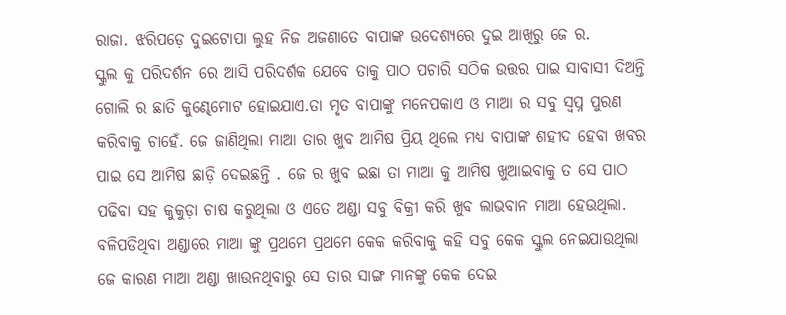ରାଜା. ଝରିପଡ଼େ ଦୁଇଟୋପା ଲୁହ ନିଜ ଅଜଣାତେ ବାପାଙ୍କ ଉଦେଶ୍ୟରେ ଦୁଇ ଆଖିରୁ ଜେ ର.
ସ୍କୁଲ କୁ ପରିଦର୍ଶନ ରେ ଆସି ପରିଦର୍ଶକ ଯେବେ ତାକୁ ପାଠ ପଚାରି ସଠିକ ଉତ୍ତର ପାଇ ସାବାସୀ ଦିଅନ୍ତି ଗୋଲି ର ଛାତି କୁଣ୍ଢେମୋଟ ହୋଇଯାଏ.ତା ମୃତ ବାପାଙ୍କୁ ମନେପକାଏ ଓ ମାଆ ର ସବୁ ସ୍ବପ୍ନ ପୁରଣ କରିବାକୁ ଚାହେଁ. ଜେ ଜାଣିଥିଲା ମାଆ ତାର ଖୁବ ଆମିଷ ପ୍ରିୟ ଥିଲେ ମଧ୍ୟ ବାପାଙ୍କ ଶହୀଦ ହେବା ଖବର ପାଇ ସେ ଆମିଷ ଛାଡ଼ି ଦେଇଛନ୍ତି . ଜେ ର ଖୁବ ଇଛା ତା ମାଆ କୁ ଆମିଷ ଖୁଆଇବାକୁ ତ ସେ ପାଠ ପଢିବା ସହ କୁକୁଡ଼ା ଚାଷ କରୁଥିଲା ଓ ଏତେ ଅଣ୍ଡା ସବୁ ବିକ୍ରୀ କରି ଖୁବ ଲାଭବାନ ମାଆ ହେଉଥିଲା. ବଳିପଡିଥିବା ଅଣ୍ଡାରେ ମାଆ ଙ୍କୁ ପ୍ରଥମେ ପ୍ରଥମେ କେକ କରିବାକୁ କହି ସବୁ କେକ ସ୍କୁଲ ନେଇଯାଉଥିଲା ଜେ କାରଣ ମାଆ ଅଣ୍ଡା ଖାଉନଥିବାରୁ ସେ ତାର ସାଙ୍ଗ ମାନଙ୍କୁ କେକ ଦେଇ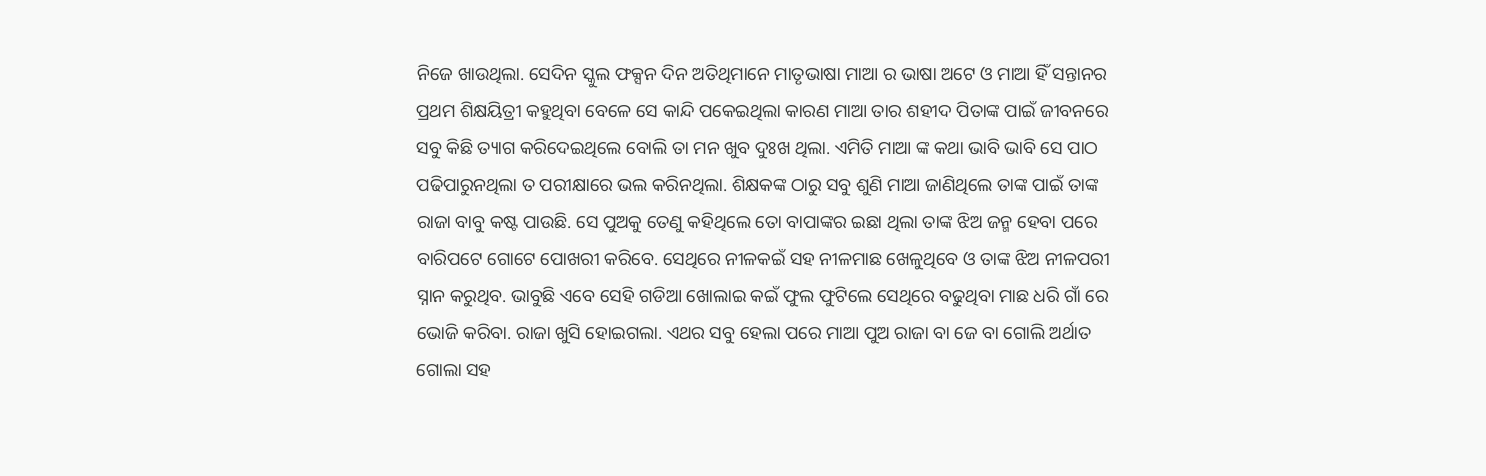ନିଜେ ଖାଉଥିଲା. ସେଦିନ ସ୍କୁଲ ଫକ୍ସନ ଦିନ ଅତିଥିମାନେ ମାତୃଭାଷା ମାଆ ର ଭାଷା ଅଟେ ଓ ମାଆ ହିଁ ସନ୍ତାନର ପ୍ରଥମ ଶିକ୍ଷୟିତ୍ରୀ କହୁଥିବା ବେଳେ ସେ କାନ୍ଦି ପକେଇଥିଲା କାରଣ ମାଆ ତାର ଶହୀଦ ପିତାଙ୍କ ପାଇଁ ଜୀବନରେ ସବୁ କିଛି ତ୍ୟାଗ କରିଦେଇଥିଲେ ବୋଲି ତା ମନ ଖୁବ ଦୁଃଖ ଥିଲା. ଏମିତି ମାଆ ଙ୍କ କଥା ଭାବି ଭାବି ସେ ପାଠ ପଢିପାରୁନଥିଲା ତ ପରୀକ୍ଷାରେ ଭଲ କରିନଥିଲା. ଶିକ୍ଷକଙ୍କ ଠାରୁ ସବୁ ଶୁଣି ମାଆ ଜାଣିଥିଲେ ତାଙ୍କ ପାଇଁ ତାଙ୍କ ରାଜା ବାବୁ କଷ୍ଟ ପାଉଛି. ସେ ପୁଅକୁ ତେଣୁ କହିଥିଲେ ତୋ ବାପାଙ୍କର ଇଛା ଥିଲା ତାଙ୍କ ଝିଅ ଜନ୍ମ ହେବା ପରେ ବାରିପଟେ ଗୋଟେ ପୋଖରୀ କରିବେ. ସେଥିରେ ନୀଳକଇଁ ସହ ନୀଳମାଛ ଖେଳୁଥିବେ ଓ ତାଙ୍କ ଝିଅ ନୀଳପରୀ ସ୍ନାନ କରୁଥିବ. ଭାବୁଛି ଏବେ ସେହି ଗଡିଆ ଖୋଲାଇ କଇଁ ଫୁଲ ଫୁଟିଲେ ସେଥିରେ ବଢୁଥିବା ମାଛ ଧରି ଗାଁ ରେ ଭୋଜି କରିବା. ରାଜା ଖୁସି ହୋଇଗଲା. ଏଥର ସବୁ ହେଲା ପରେ ମାଆ ପୁଅ ରାଜା ବା ଜେ ବା ଗୋଲି ଅର୍ଥାତ ଗୋଲା ସହ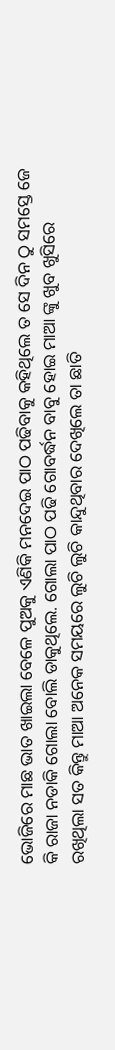ଭୋଜିରେ ମାଛ ଭାତ ଖାଇଲା ବେଳେ ପୁଅକୁ ଏଣିକି ମନଦେଇ ପାଠ ପଢିବାକୁ କହିଥିଲେ ତ ସେ ଦିନ ଠୁ ସମସ୍ତେ ଜେ କି ରାଜା ନଡାକି ଗୋଲା ବୋଲି ଡାକୁଥିଲେ. ଗୋଲା ପାଠ ପଢି ଗୋବର୍ଦ୍ଧନ ବାବୁ ହୋଇ ମାଆ ଙ୍କୁ ଖୁବ ଖୁସିରେ ରଖିଥିଲା ସତ କିନ୍ତୁ ମାଆ ଅନେକ ସମୟରେ ଲୁଚି ଲୁଚି କାନ୍ଦୁଥିବାର ଦେଖିଲେ ତା ଛାତି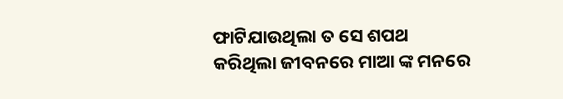ଫାଟିଯାଉଥିଲା ତ ସେ ଶପଥ କରିଥିଲା ଜୀବନରେ ମାଆ ଙ୍କ ମନରେ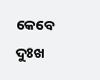କେବେ ଦୁଃଖ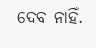ଦେବ ନାହିଁ.